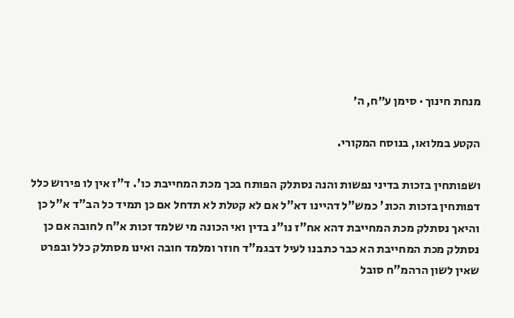מנחת חינוך · סימן ע״ח, ה׳

הקטע במלואו, בנוסח המקורי.

ושפותחין בזכות בדיני נפשות והנה נסתלק הפותח בכך מכת המחייבת כו'. ד"ז אין לו פירוש כלל דפותחין בזכות הכונ' כמש"ל דהיינו דא"ל אם לא קטלת לא תדחל אם כן תמיד כל הב"ד א"ל כן והיאך נסתלק מכת המחייבת דהא אח"ז נו"נ בדין ואי הכונה מי שלמד זכות א"ח לחובה אם כן נסתלק מכת המחייבת הא כבר כתבנו לעיל דבגמ"ד חוזר ומלמד חובה ואינו מסתלק כלל ובפרט שאין לשון הרהמ"ח סובל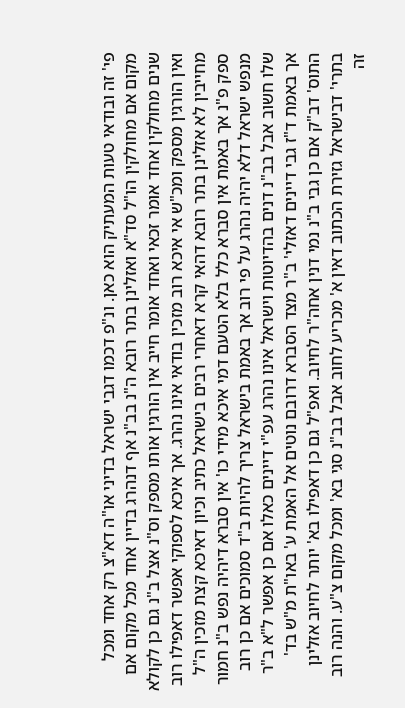פי' זה ובודאי טעות המעתיק הוא כאן. ונ"פ דכמו דגבי ישראל בדיני או"ה דא"צ רק אחד ומכל מקום אם מחולקין הו"ל סד"א ואזלינן בתר רובא ה"נ בב"נ אף דנהרג בדיין אחד מכל מקום אם שנים מחולקין אחד אומר זכאי ואחד אומר חייב אין הורגין אותו מספק וס"נ אצל ב"נ גם כן לקולא ואין הורגין מספק ומכ"ש אי איכא רוב מזכין בודאי אינו נהרג. אך איכא לספוקי אפשר דאפילו רוב מחייבין לא אזלינן בתר רובא דהאי קרא דאחרי רבים בישראל כתיב וכיון דאיכא קצת מזכין ה"ל ספק פ"נ אך באמת אין סברא כלל בלא הטעם דמי איכא מידי כו' אין סברא דיהיה נפש ב"נ חמור מנפש ישראל דלא יהיה נהרג על פי רוב אך באמת בישראל צריך להיות ב"ד סמוכים אם כן רוב שלו חשוב אבל בב"נ דנים בהדיוטות וישראל אינו נהרג עפ"י דיינים כאלו אם כן אפשר ל"א ב"ר אך באמת ד"ז גבי דיינים דאזלי' ב"ר מצד הסברא דרובם נוטים אל האמת ע' באו"ת מ"ש בד' התוס' דב"ק אם כן גבי ב"נ נמי דנין אחה"ר לחיוב. ואפ"ל גם כן דאפילו בא' יותר לחיוב אזלינן בתרי' דבישראל גזירת הכתוב דאין א' מכריע לחוב אבל בב"נ סגי בא' ומכל מקום צ"ע. והנה רוב זה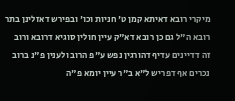מיקרי רובא דאיתא קמן ט' חניות וכו' ובפירש דאזלינן בתר רובא ה"ל גם כן רובא דא"ק עיין חולין סוגיא דרובא ורוב זה דדיינים עדיף דהורגין נפש ע"פ הרוב ולענין פ"נ ברוב נכרים אף דפריש ל"א ב"ר עיין יומא פ"ה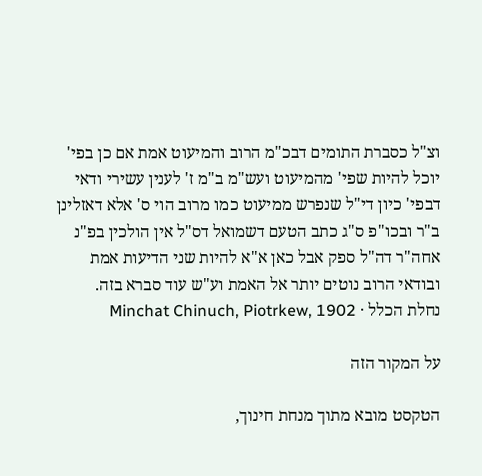וצ"ל כסברת התומים דבכ"מ הרוב והמיעוט אמת אם כן בפי' יוכל להיות שפי' מהמיעוט ועש"מ ב"מ ז' לענין עשירי ודאי דבפי' כיון די"ל שנפרש ממיעוט כמו מרוב הוי ס' אלא דאזלינן ב"ר ובכו"פ ס"ג כתב הטעם דשמואל דס"ל אין הולכין בפ"נ אחה"ר דה"ל ספק אבל כאן א"א להיות שני הדיעות אמת ובודאי הרוב נוטים יותר אל האמת וע"ש עוד סברא בזה.
נחלת הכלל · Minchat Chinuch, Piotrkew, 1902

על המקור הזה

הטקסט מובא מתוך מנחת חינוך,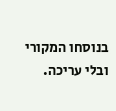בנוסחו המקורי ובלי עריכה.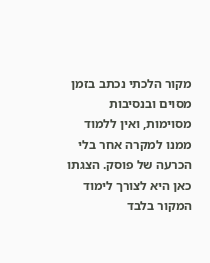מקור הלכתי נכתב בזמן מסוים ובנסיבות מסוימות, ואין ללמוד ממנו למקרה אחר בלי הכרעה של פוסק. הצגתו כאן היא לצורך לימוד המקור בלבד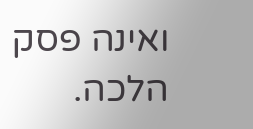ואינה פסק הלכה.